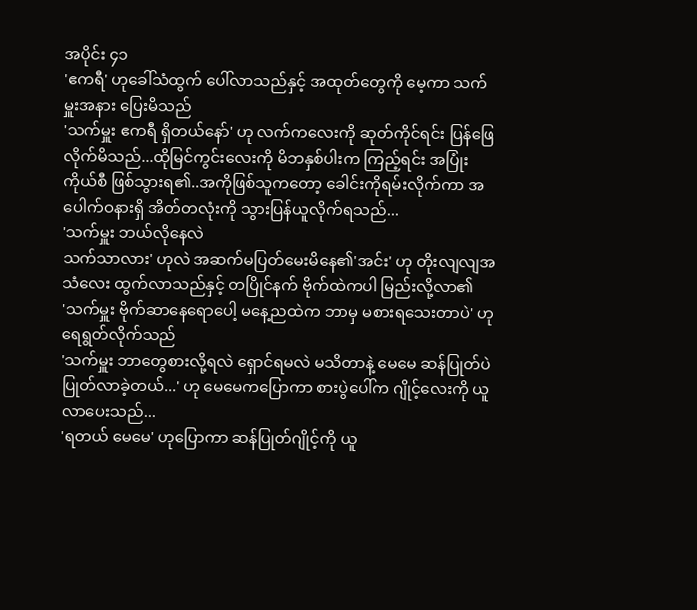အပိုင်း ၄၁
'ဧကရီ' ဟုခေါ်သံထွက် ပေါ်လာသည်နှင့် အထုတ်တွေကို မေ့ကာ သက်မှူးအနား ပြေးမိသည်
'သက်မှူး ဧကရီ ရှိတယ်နော်' ဟု လက်ကလေးကို ဆုတ်ကိုင်ရင်း ပြန်ဖြေလိုက်မိသည်...ထိုမြင်ကွင်းလေးကို မိဘနှစ်ပါးက ကြည့်ရင်း အပြုံးကိုယ်စီ ဖြစ်သွားရ၏..အကိုဖြစ်သူကတော့ ခေါင်းကိုရမ်းလိုက်ကာ အပေါက်ဝနားရှိ အိတ်တလုံးကို သွားပြန်ယူလိုက်ရသည်...
'သက်မှူး ဘယ်လိုနေလဲ
သက်သာလား' ဟုလဲ အဆက်မပြတ်မေးမိနေ၏'အင်း' ဟု တိုးလျလျအသံလေး ထွက်လာသည်နှင့် တပြိုင်နက် ဗိုက်ထဲကပါ မြည်းလို့လာ၏
'သက်မှူး ဗိုက်ဆာနေရောပေါ့ မနေ့ညထဲက ဘာမှ မစားရသေးတာပဲ' ဟုရေရွတ်လိုက်သည်
'သက်မှူး ဘာတွေစားလို့ရလဲ ရှောင်ရမလဲ မသိတာနဲ့ မေမေ ဆန်ပြုတ်ပဲ ပြုတ်လာခဲ့တယ်...' ဟု မေမေကပြောကာ စားပွဲပေါ်က ဂျိုင့်လေးကို ယူလာပေးသည်...
'ရတယ် မေမေ' ဟုပြောကာ ဆန်ပြုတ်ဂျိုင့်ကို ယူ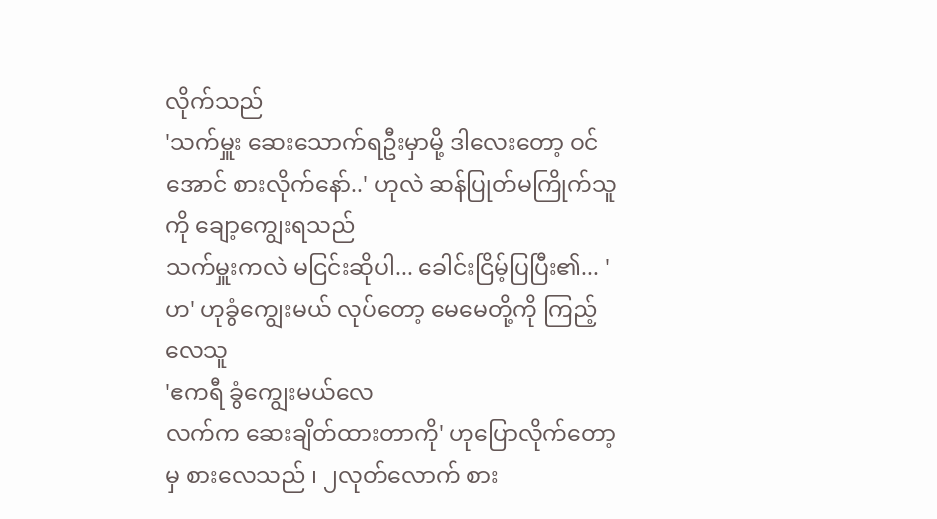လိုက်သည်
'သက်မှူး ဆေးသောက်ရဦးမှာမို့ ဒါလေးတော့ ဝင်အောင် စားလိုက်နော်..' ဟုလဲ ဆန်ပြုတ်မကြိုက်သူကို ချော့ကျွေးရသည်
သက်မှူးကလဲ မငြင်းဆိုပါ... ခေါင်းငြိမ့်ပြပြီး၏... 'ဟ' ဟုခွံကျွေးမယ် လုပ်တော့ မေမေတို့ကို ကြည့်လေသူ
'ဧကရီ ခွံကျွေးမယ်လေ
လက်က ဆေးချိတ်ထားတာကို' ဟုပြောလိုက်တော့မှ စားလေသည် ၊ ၂လုတ်လောက် စား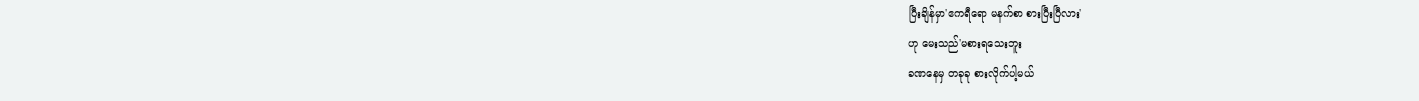ပြီးချိန်မှာ'ဧကရီရော မနက်စာ စားပြီးပြီလား'
ဟု မေးသည်'မစားရသေးဘူး
ခဏနေမှ တခုခု စားလိုက်ပါ့မယ်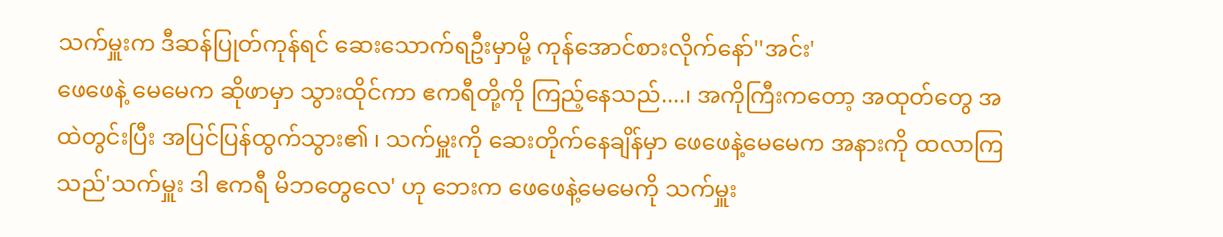သက်မှူးက ဒီဆန်ပြုတ်ကုန်ရင် ဆေးသောက်ရဦးမှာမို့ ကုန်အောင်စားလိုက်နော်''အင်း'
ဖေဖေနဲ့ မေမေက ဆိုဖာမှာ သွားထိုင်ကာ ဧကရီတို့ကို ကြည့်နေသည်....၊ အကိုကြီးကတော့ အထုတ်တွေ အထဲတွင်းပြီး အပြင်ပြန်ထွက်သွား၏ ၊ သက်မှူးကို ဆေးတိုက်နေချိန်မှာ ဖေဖေနဲ့မေမေက အနားကို ထလာကြသည်'သက်မှူး ဒါ ဧကရီ မိဘတွေလေ' ဟု ဘေးက ဖေဖေနဲ့မေမေကို သက်မှူး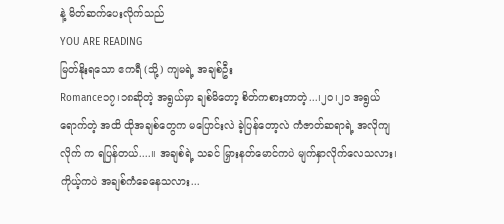နဲ့ မိတ်ဆက်ပေးလိုက်သည်
YOU ARE READING
မြတ်နိုးရသော ဧကရီ (သို့) ကျမရဲ့ အချစ်ဦး
Romance၁၇၊၁၈ဆိုတဲ့ အရွယ်မှာ ချစ်မိတော့ စိတ်ကစားတာတဲ့...၊၂၀၊၂၁ အရွယ်ရောက်တဲ့ အထိ ထိုအချစ်တွေက မပြောင်းလဲ ခဲ့ပြန်တော့လဲ ကံဇာတ်ဆရာရဲ့ အလိုကျ လိုက် က ရပြန်တယ်....။ အချစ်ရဲ့ သခင် မြှားနတ်မောင်ကပဲ မျက်နှာလိုက်လေသလား၊ ကိုယ့်ကပဲ အချစ်ကံခေနေသလား...